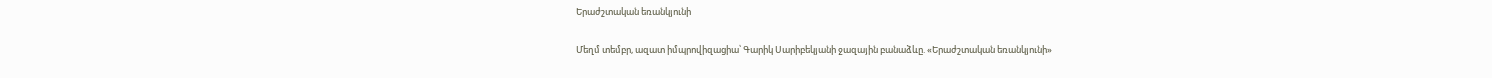Երաժշտական եռանկյունի

Մեղմ տեմբր, ազատ իմպրովիզացիա՝ Գարիկ Սարիբեկյանի ջազային բանաձևը. «Երաժշտական եռանկյունի»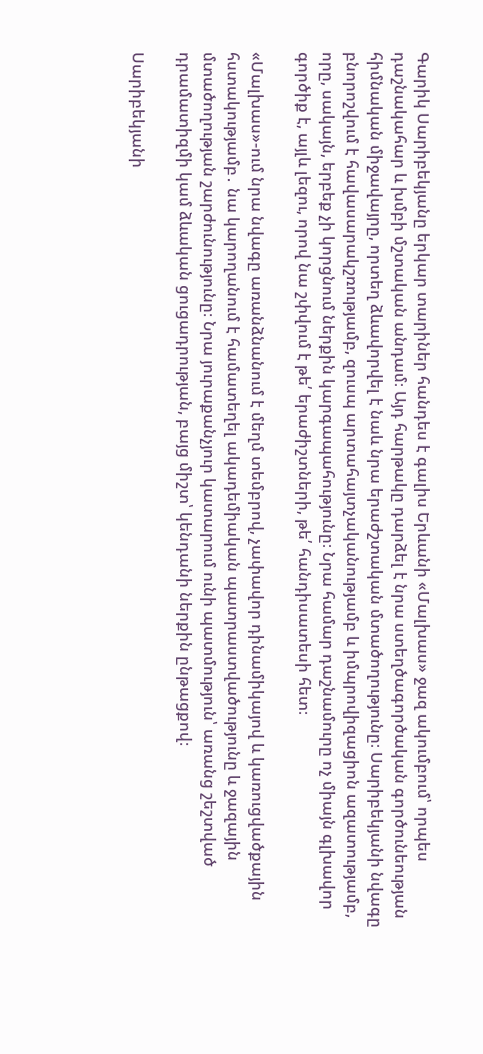Գարիկ Սարիբեկյանը երկար տարիներ հանդես է գալիս Երևանի «Մալխաս» ջազ ակումբում՝ որպես դաշնակահար և խմբի մշտական անդամ։ Այդ հարթակը դարձել է նրա ստեղծագործական գործունեության հիմնական միջավայրը, որտեղ ձևավորվել է նաև նրա երաժշտական մտածողությունը։ Սարիբեկյանի նվագը բնորոշվում է հավասարակշռությամբ, զուսպ արտահայտչականությամբ և իմպրովիզացիոն ազատությամբ, որը, սակայն, երբեք չի կորցնում ներքին կարգապահությունը։ Նրա համար դաշնամուրը ոչ միայն գլխավոր գործիք է, այլև լեզու, որով նա շփվում է թե՛ երաժիշտների, թե՛ հանդիսատեսի հետ։

«Մալխաս»-ում նրա նվագը առանձնանում է մեղմ տեմբրով, չափավոր դինամիկայով և կառուցվածքային հստակությամբ․ նա կարողանում է համատեղել ակադեմիական պատրաստվածությունը և ջազային մտածողության շարժունությունը։ Նրա յուրաքանչյուր կատարում ունի պատմություն՝ առանց շեշտված դրամատիզմի կամ ձևական ցուցադրության, բայց միշտ՝ կենդանի ներքին ընթացքով։

Սարիբեկյանի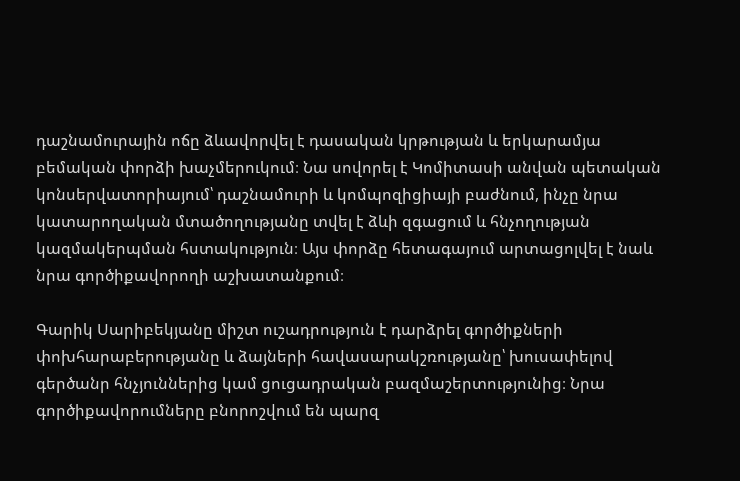դաշնամուրային ոճը ձևավորվել է դասական կրթության և երկարամյա բեմական փորձի խաչմերուկում։ Նա սովորել է Կոմիտասի անվան պետական կոնսերվատորիայում՝ դաշնամուրի և կոմպոզիցիայի բաժնում, ինչը նրա կատարողական մտածողությանը տվել է ձևի զգացում և հնչողության կազմակերպման հստակություն։ Այս փորձը հետագայում արտացոլվել է նաև նրա գործիքավորողի աշխատանքում։

Գարիկ Սարիբեկյանը միշտ ուշադրություն է դարձրել գործիքների փոխհարաբերությանը և ձայների հավասարակշռությանը՝ խուսափելով գերծանր հնչյուններից կամ ցուցադրական բազմաշերտությունից։ Նրա գործիքավորումները բնորոշվում են պարզ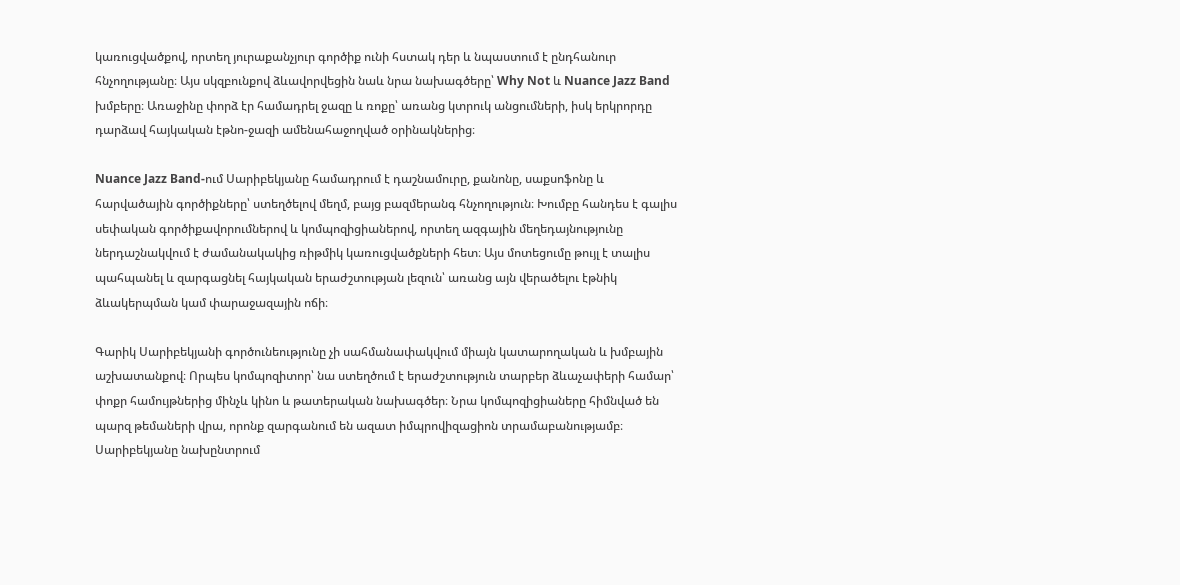կառուցվածքով, որտեղ յուրաքանչյուր գործիք ունի հստակ դեր և նպաստում է ընդհանուր հնչողությանը։ Այս սկզբունքով ձևավորվեցին նաև նրա նախագծերը՝ Why Not և Nuance Jazz Band խմբերը։ Առաջինը փորձ էր համադրել ջազը և ռոքը՝ առանց կտրուկ անցումների, իսկ երկրորդը դարձավ հայկական էթնո-ջազի ամենահաջողված օրինակներից։

Nuance Jazz Band-ում Սարիբեկյանը համադրում է դաշնամուրը, քանոնը, սաքսոֆոնը և հարվածային գործիքները՝ ստեղծելով մեղմ, բայց բազմերանգ հնչողություն։ Խումբը հանդես է գալիս սեփական գործիքավորումներով և կոմպոզիցիաներով, որտեղ ազգային մեղեդայնությունը ներդաշնակվում է ժամանակակից ռիթմիկ կառուցվածքների հետ։ Այս մոտեցումը թույլ է տալիս պահպանել և զարգացնել հայկական երաժշտության լեզուն՝ առանց այն վերածելու էթնիկ ձևակերպման կամ փարաջազային ոճի։

Գարիկ Սարիբեկյանի գործունեությունը չի սահմանափակվում միայն կատարողական և խմբային աշխատանքով։ Որպես կոմպոզիտոր՝ նա ստեղծում է երաժշտություն տարբեր ձևաչափերի համար՝ փոքր համույթներից մինչև կինո և թատերական նախագծեր։ Նրա կոմպոզիցիաները հիմնված են պարզ թեմաների վրա, որոնք զարգանում են ազատ իմպրովիզացիոն տրամաբանությամբ։ Սարիբեկյանը նախընտրում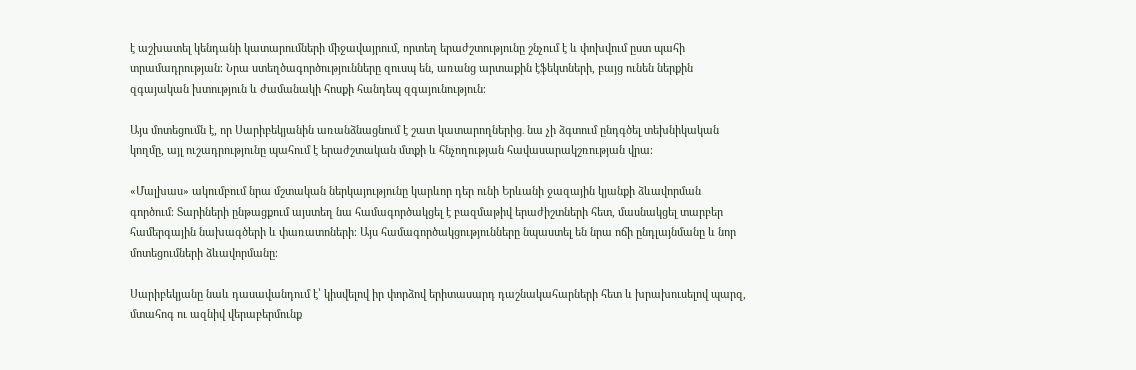է աշխատել կենդանի կատարումների միջավայրում, որտեղ երաժշտությունը շնչում է և փոխվում ըստ պահի տրամադրության։ Նրա ստեղծագործությունները զուսպ են, առանց արտաքին էֆեկտների, բայց ունեն ներքին զգայական խտություն և ժամանակի հոսքի հանդեպ զգայունություն։

Այս մոտեցումն է, որ Սարիբեկյանին առանձնացնում է շատ կատարողներից․ նա չի ձգտում ընդգծել տեխնիկական կողմը, այլ ուշադրությունը պահում է երաժշտական մտքի և հնչողության հավասարակշռության վրա։

«Մալխաս» ակումբում նրա մշտական ներկայությունը կարևոր դեր ունի Երևանի ջազային կյանքի ձևավորման գործում։ Տարիների ընթացքում այստեղ նա համագործակցել է բազմաթիվ երաժիշտների հետ, մասնակցել տարբեր համերգային նախագծերի և փառատոների։ Այս համագործակցությունները նպաստել են նրա ոճի ընդլայնմանը և նոր մոտեցումների ձևավորմանը։

Սարիբեկյանը նաև դասավանդում է՝ կիսվելով իր փորձով երիտասարդ դաշնակահարների հետ և խրախուսելով պարզ, մտահոգ ու ազնիվ վերաբերմունք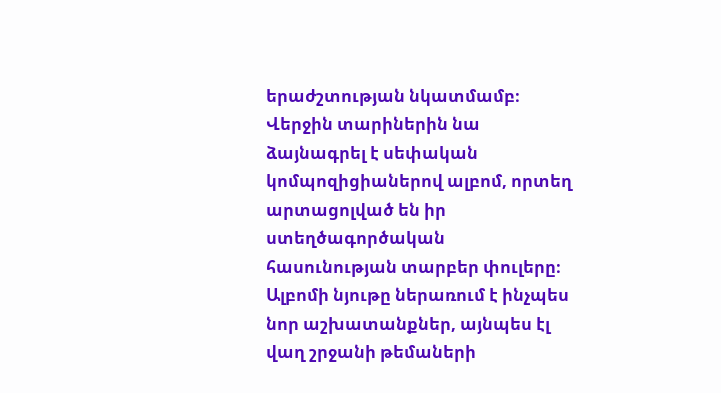երաժշտության նկատմամբ։ Վերջին տարիներին նա ձայնագրել է սեփական կոմպոզիցիաներով ալբոմ, որտեղ արտացոլված են իր ստեղծագործական հասունության տարբեր փուլերը։ Ալբոմի նյութը ներառում է ինչպես նոր աշխատանքներ, այնպես էլ վաղ շրջանի թեմաների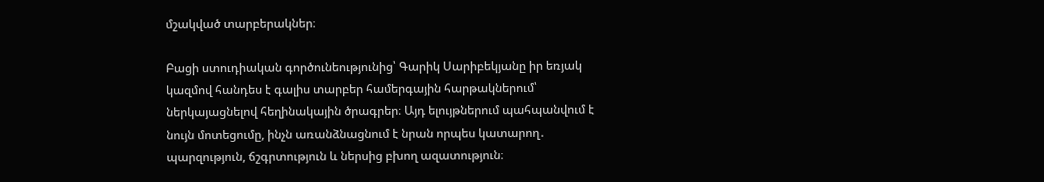մշակված տարբերակներ։

Բացի ստուդիական գործունեությունից՝ Գարիկ Սարիբեկյանը իր եռյակ կազմով հանդես է գալիս տարբեր համերգային հարթակներում՝ ներկայացնելով հեղինակային ծրագրեր։ Այդ ելույթներում պահպանվում է նույն մոտեցումը, ինչն առանձնացնում է նրան որպես կատարող․ պարզություն, ճշգրտություն և ներսից բխող ազատություն։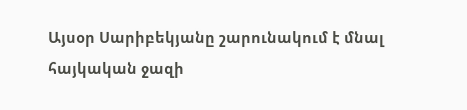Այսօր Սարիբեկյանը շարունակում է մնալ հայկական ջազի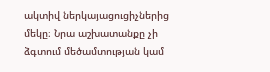ակտիվ ներկայացուցիչներից մեկը։ Նրա աշխատանքը չի ձգտում մեծամտության կամ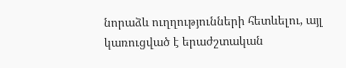նորաձև ուղղությունների հետևելու, այլ կառուցված է երաժշտական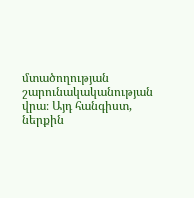մտածողության շարունակականության վրա։ Այդ հանգիստ, ներքին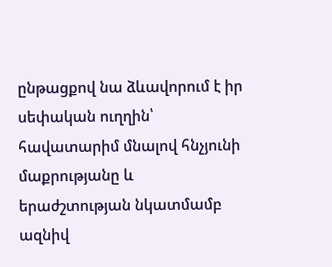ընթացքով նա ձևավորում է իր սեփական ուղղին՝ հավատարիմ մնալով հնչյունի մաքրությանը և երաժշտության նկատմամբ ազնիվ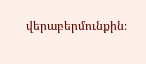վերաբերմունքին։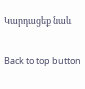Կարդացեք նաև

Back to top button